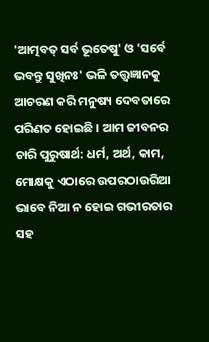'ଆତ୍ମବତ୍ ସର୍ବ ଭୂତେଷୁ' ଓ 'ସର୍ବେ ଭବନ୍ତୁ ସୁଖିନଃ' ଭଳି ତତ୍ତ୍ୱଜ୍ଞାନକୁ ଆଚରଣ କରି ମନୁଷ୍ୟ ଦେବତାରେ ପରିଣତ ହୋଇଛି । ଆମ ଜୀବନର ଚାରି ପୁରୁଷାର୍ଥ: ଧର୍ମ, ଅର୍ଥ, କାମ, ମୋକ୍ଷକୁ ଏଠାରେ ଉପରଠାଉରିଆ ଭାବେ ନିଆ ନ ହୋଇ ଗଭୀରତାର ସହ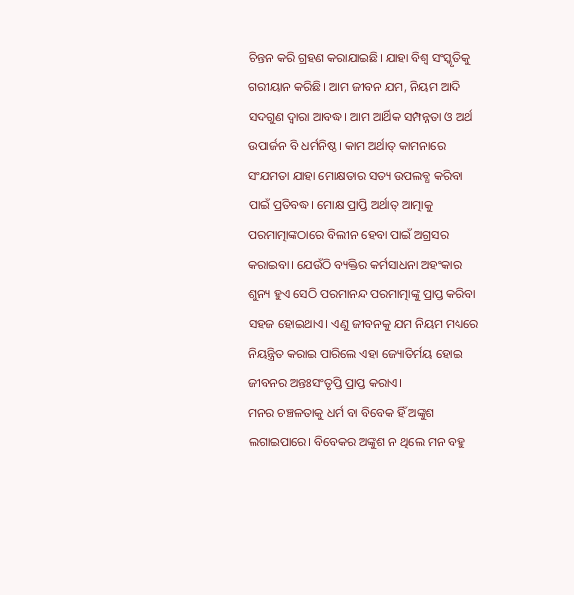ଚିନ୍ତନ କରି ଗ୍ରହଣ କରାଯାଇଛି। ଯାହା ବିଶ୍ୱ ସଂସ୍କୃତିକୁ ଗରୀୟାନ କରିଛି। ଆମ ଜୀବନ ଯମ, ନିୟମ ଆଦି ସଦଗୁଣ ଦ୍ୱାରା ଆବଦ୍ଧ। ଆମ ଆର୍ଥିକ ସମ୍ପନ୍ନତା ଓ ଅର୍ଥ ଉପାର୍ଜନ ବି ଧର୍ମନିଷ୍ଠ। କାମ ଅର୍ଥାତ୍ କାମନାରେ ସଂଯମତା ଯାହା ମୋକ୍ଷତାର ସତ୍ୟ ଉପଲବ୍ଧ କରିବା ପାଇଁ ପ୍ରତିବଦ୍ଧ। ମୋକ୍ଷ ପ୍ରାପ୍ତି ଅର୍ଥାତ୍ ଆତ୍ମାକୁ ପରମାତ୍ମାଙ୍କଠାରେ ବିଲୀନ ହେବା ପାଇଁ ଅଗ୍ରସର କରାଇବା। ଯେଉଁଠି ବ୍ୟକ୍ତିର କର୍ମସାଧନା ଅହଂକାର ଶୁନ୍ୟ ହୁଏ ସେଠି ପରମାନନ୍ଦ ପରମାତ୍ମାଙ୍କୁ ପ୍ରାପ୍ତ କରିବା ସହଜ ହୋଇଥାଏ। ଏଣୁ ଜୀବନକୁ ଯମ ନିୟମ ମଧ୍ୟରେ ନିୟନ୍ତ୍ରିତ କରାଇ ପାରିଲେ ଏହା ଜ୍ୟୋତିର୍ମୟ ହୋଇ ଜୀବନର ଅନ୍ତଃସଂତୃପ୍ତି ପ୍ରାପ୍ତ କରାଏ।
ମନର ଚଞ୍ଚଳତାକୁ ଧର୍ମ ବା ବିବେକ ହିଁ ଅଙ୍କୁଶ ଲଗାଇପାରେ। ବିବେକର ଅଙ୍କୁଶ ନ ଥିଲେ ମନ ବହୁ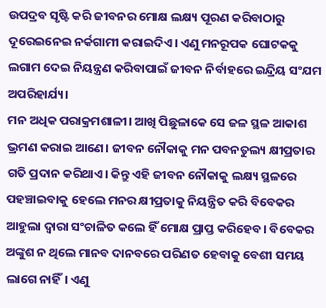ଉପଦ୍ରବ ସୃଷ୍ଟି କରି ଜୀବନର ମୋକ୍ଷ ଲକ୍ଷ୍ୟ ପୂରଣ କରିବାଠାରୁ ଦୂରେଇନେଇ ନର୍କଗାମୀ କରାଇଦିଏ। ଏଣୁ ମନରୂପକ ଘୋଟକକୁ ଲଗାମ ଦେଇ ନିୟନ୍ତ୍ରଣ କରିବାପାଇଁ ଜୀବନ ନିର୍ବାହରେ ଇନ୍ଦ୍ରିୟ ସଂଯମ ଅପରିହାର୍ଯ୍ୟ।
ମନ ଅଧିକ ପରାକ୍ରମଶାଳୀ। ଆଖି ପିଛୁଳାକେ ସେ ଜଳ ସ୍ଥଳ ଆକାଶ ଭ୍ରମଣ କରାଇ ଆଣେ। ଜୀବନ ନୌକାକୁ ମନ ପବନତୁଲ୍ୟ କ୍ଷୀପ୍ରତାର ଗତି ପ୍ରଦାନ କରିଥାଏ। କିନ୍ତୁ ଏହି ଜୀବନ ନୌକାକୁ ଲକ୍ଷ୍ୟ ସ୍ଥଳରେ ପହଞ୍ଚାଇବାକୁ ହେଲେ ମନର କ୍ଷୀପ୍ରତାକୁ ନିୟନ୍ତ୍ରିତ କରି ବିବେକର ଆହୁଲା ଦ୍ୱାରା ସଂଚାଳିତ କଲେ ହିଁ ମୋକ୍ଷ ପ୍ରାପ୍ତ କରିହେବ। ବିବେକର ଅଙ୍କୁଶ ନ ଥିଲେ ମାନବ ଦାନବରେ ପରିଣତ ହେବାକୁ ବେଶୀ ସମୟ ଲାଗେ ନାହିଁ। ଏଣୁ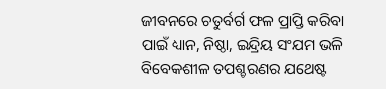ଜୀବନରେ ଚତୁର୍ବର୍ଗ ଫଳ ପ୍ରାପ୍ତି କରିବା ପାଇଁ ଧ୍ୟାନ, ନିଷ୍ଠା, ଇନ୍ଦ୍ରିୟ ସଂଯମ ଭଳି ବିବେକଶୀଳ ତପଶ୍ଚରଣର ଯଥେଷ୍ଟ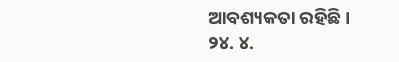ଆବଶ୍ୟକତା ରହିଛି।
୨୪. ୪.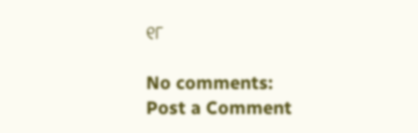୧୮

No comments:
Post a Comment